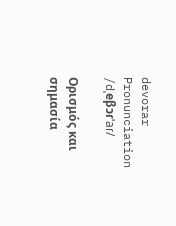devorar
Pronunciation
/dˌeβɔɾˈaɾ/

Ορισμός και σημασία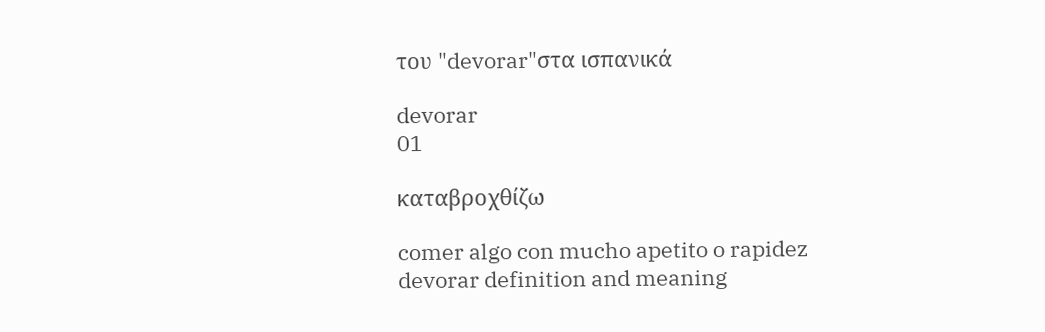του "devorar"στα ισπανικά

devorar
01

καταβροχθίζω

comer algo con mucho apetito o rapidez
devorar definition and meaning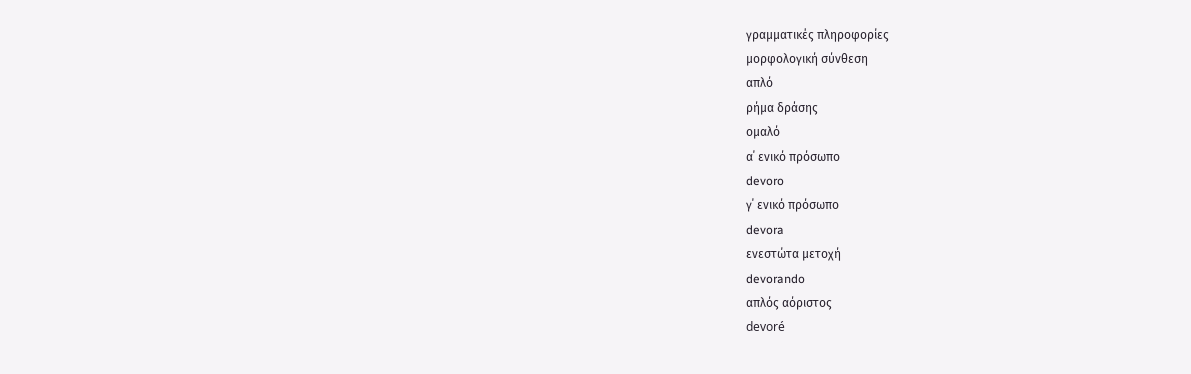γραμματικές πληροφορίες
μορφολογική σύνθεση
απλό
ρήμα δράσης
ομαλό
α΄ ενικό πρόσωπο
devoro
γ΄ ενικό πρόσωπο
devora
ενεστώτα μετοχή
devorando
απλός αόριστος
devoré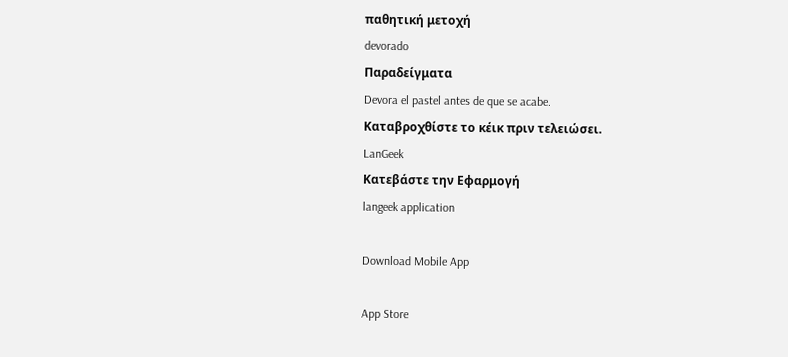παθητική μετοχή
devorado
Παραδείγματα
Devora el pastel antes de que se acabe.
Καταβροχθίστε το κέικ πριν τελειώσει.
LanGeek
Κατεβάστε την Εφαρμογή
langeek application

Download Mobile App

App Store